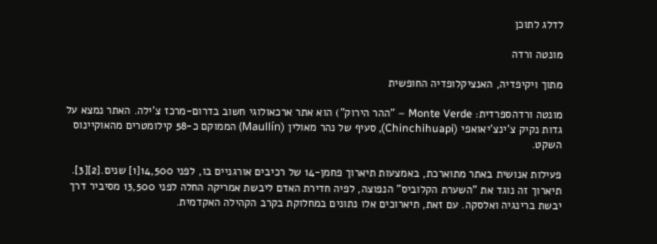לדלג לתוכן

מונטה ורדה

מתוך ויקיפדיה, האנציקלופדיה החופשית

מונטה ורדהספרדית: Monte Verde – "ההר הירוק") הוא אתר ארכאולוגי חשוב בדרום-מרכז צ'ילה. האתר נמצא על גדות נקיק צ'ינצ'יאואפי (Chinchihuapi), סעיף של נהר מאולין (Maullín) הממוקם כ-58 קילומטרים מהאוקיינוס השקט.

פעילות אנושית באתר מתוארכת, באמצעות תיארוך פחמן-14 של רכיבים אורגניים בו, לפני 14,500[1] שנים.[2][3]. תיארוך זה נוגד את "השערת הקלוביס" הנפוצה, לפיה חדירת האדם ליבשת אמריקה החלה לפני 13,500 מסיביר דרך יבשת ברינגיה ואלסקה. עם זאת, תיארוכים אלו נתונים במחלוקת בקרב הקהילה האקדמית.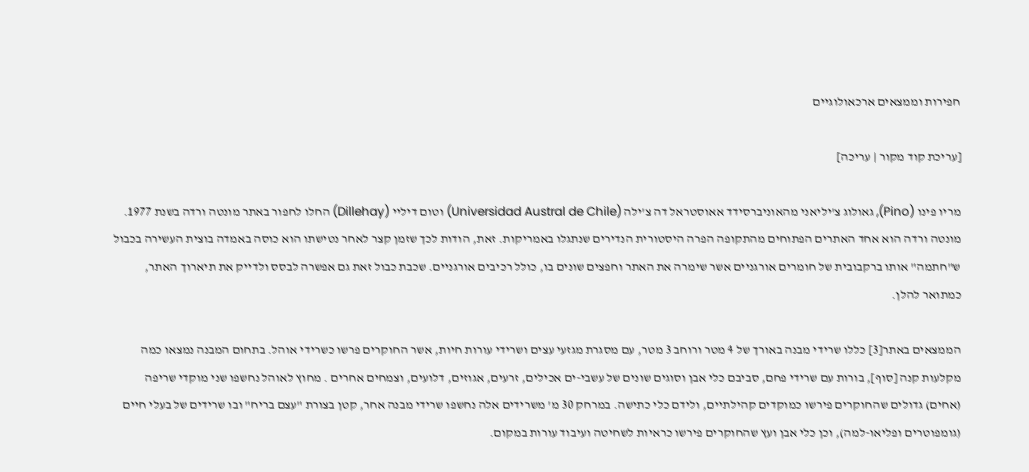חפירות וממצאים ארכאולוגיים

[עריכת קוד מקור | עריכה]

מריו פינו (Pino), גאולוג צ'יליאני מהאוניברסידד אאוסטראל דה צ'ילה (Universidad Austral de Chile) וטום דיליי (Dillehay) החלו לחפור באתר מונטה ורדה בשנת 1977. מונטה ורדה הוא אחד האתרים הפתוחים מהתקופה הפרה היסטורית הנדירים שנתגלו באמריקות. זאת, הודות לכך שזמן קצר לאחר נטישתו הוא כוסה באמדה בוצית העשירה בכבול ש"חתמה" אותו ברקבובית של חומרים אורגניים אשר שימרה את האתר וחפצים שונים בו, כולל רכיבים אורגניים. שכבת כבול זאת גם אפשרה לבסס ולדייק את תיארוך האתר, כמתואר להלן.

הממצאים באתר[3] כללו שרידי מבנה באורך של 4 מטר ורוחב 3 מטר, עם מסגרת מגזעי עצים ושרידי עורות חיות, אשר החוקרים פרשו כשרידי אוהל. בתחום המבנה נמצאו כמה מקלעות קנה [סוף], בורות עם שרידי פחם, סביבם כלי אבן וסוגים שונים של עשבי-ים אכילים, זרעים, אגוזים, דלועים, וצמחים אחרים . מחוץ לאוהל נחשפו שני מוקדי שריפה (אחים) גדולים שהחוקרים פירשו כמוקדים קהילתיים, ולידם כלי כתישה. במרחק 30 מ' משרידים אלה נחשפו שרידי מבנה אחר, קטן בצורת "עצם בריח" ובו שרידים של בעלי חיים (גומפוטרים ופליאו-למה), וכן כלי אבן ועץ שהחוקרים פירשו כראיות לשחיטה ועיבוד עורות במקום.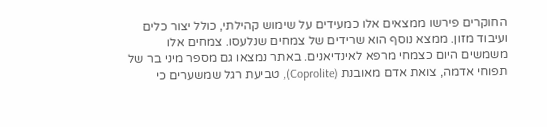החוקרים פירשו ממצאים אלו כמעידים על שימוש קהילתי, כולל יצור כלים ועיבוד מזון. ממצא נוסף הוא שרידים של צמחים שנלעסו. צמחים אלו משמשים היום כצמחי מרפא לאינדיאנים. באתר נמצאו גם מספר מיני בר של תפוחי אדמה, צואת אדם מאובנת (Coprolite), טביעת רגל שמשערים כי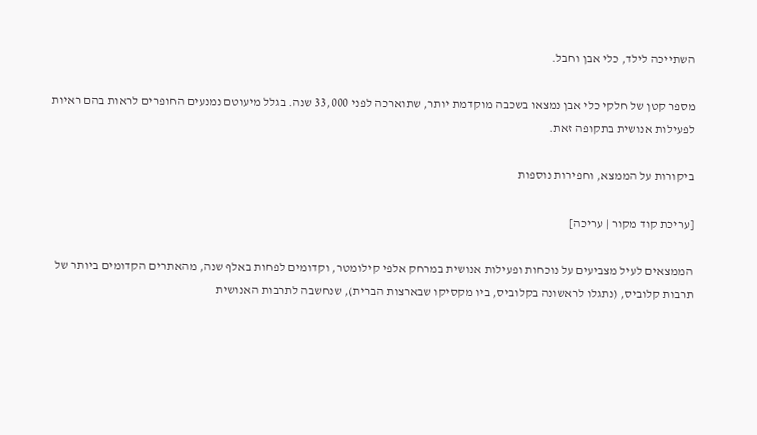השתייכה לילד, כלי אבן וחבל.

מספר קטן של חלקי כלי אבן נמצאו בשכבה מוקדמת יותר, שתוארכה לפני 33,000 שנה. בגלל מיעוטם נמנעים החופרים לראות בהם ראיות לפעילות אנושית בתקופה זאת.

ביקורות על הממצא, וחפירות נוספות

[עריכת קוד מקור | עריכה]

הממצאים לעיל מצביעים על נוכחות ופעילות אנושית במרחק אלפי קילומטר, וקדומים לפחות באלף שנה, מהאתרים הקדומים ביותר של תרבות קלוביס, (נתגלו לראשונה בקלוביס, ביו מקסיקו שבארצות הברית), שנחשבה לתרבות האנושית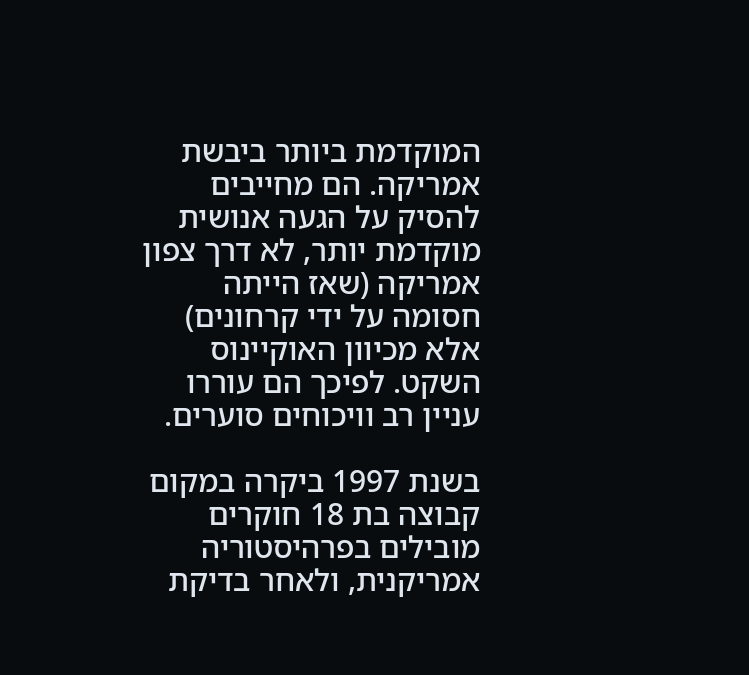המוקדמת ביותר ביבשת אמריקה. הם מחייבים להסיק על הגעה אנושית מוקדמת יותר, לא דרך צפון אמריקה (שאז הייתה חסומה על ידי קרחונים) אלא מכיוון האוקיינוס השקט. לפיכך הם עוררו עניין רב וויכוחים סוערים.

בשנת 1997 ביקרה במקום קבוצה בת 18 חוקרים מובילים בפרהיסטוריה אמריקנית, ולאחר בדיקת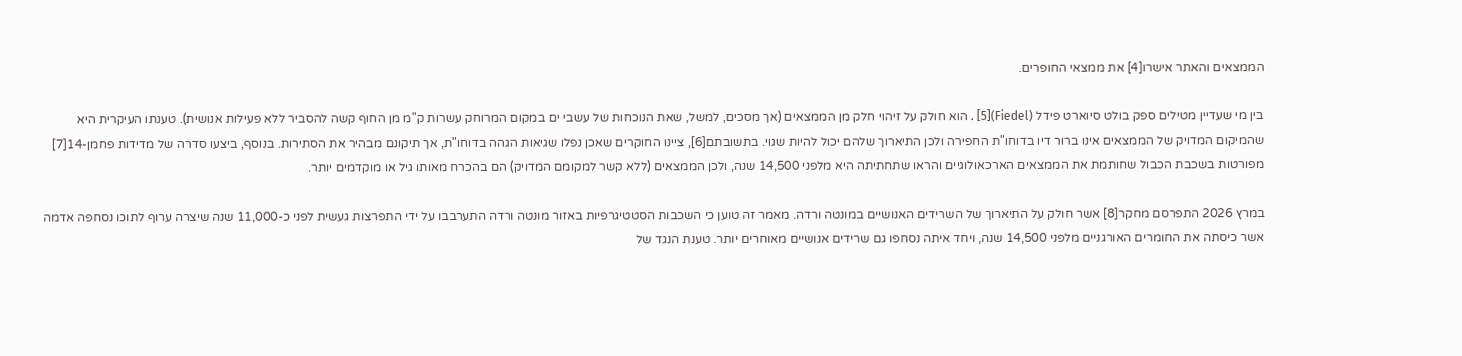הממצאים והאתר אישרו[4] את ממצאי החופרים.

בין מי שעדיין מטילים ספק בולט סיוארט פידל (Fiedel)[5] . הוא חולק על זיהוי חלק מן הממצאים (אך מסכים, למשל, שאת הנוכחות של עשבי ים במקום המרוחק עשרות ק"מ מן החוף קשה להסביר ללא פעילות אנושית). טענתו העיקרית היא שהמיקום המדויק של הממצאים אינו ברור דיו בדוחו"ת החפירה ולכן התיארוך שלהם יכול להיות שגוי. בתשובתם[6], ציינו החוקרים שאכן נפלו שגיאות הגהה בדוחו"ת, אך תיקונם מבהיר את הסתירות. בנוסף, ביצעו סדרה של מדידות פחמן-14[7] מפורטות בשכבת הכבול שחותמת את הממצאים הארכאולוגיים והראו שתחתיתה היא מלפני 14,500 שנה, ולכן הממצאים (ללא קשר למקומם המדויק) הם בהכרח מאותו גיל או מוקדמים יותר.

במרץ 2026 התפרסם מחקר[8] אשר חולק על התיארוך של השרידים האנושיים במונטה ורדה. מאמר זה טוען כי השכבות הסטטיגרפיות באזור מונטה ורדה התערבבו על ידי התפרצות געשית לפני כ-11,000 שנה שיצרה ערוף לתוכו נסחפה אדמה אשר כיסתה את החומרים האורגניים מלפני 14,500 שנה, ויחד איתה נסחפו גם שרידים אנושיים מאוחרים יותר. טענת הנגד של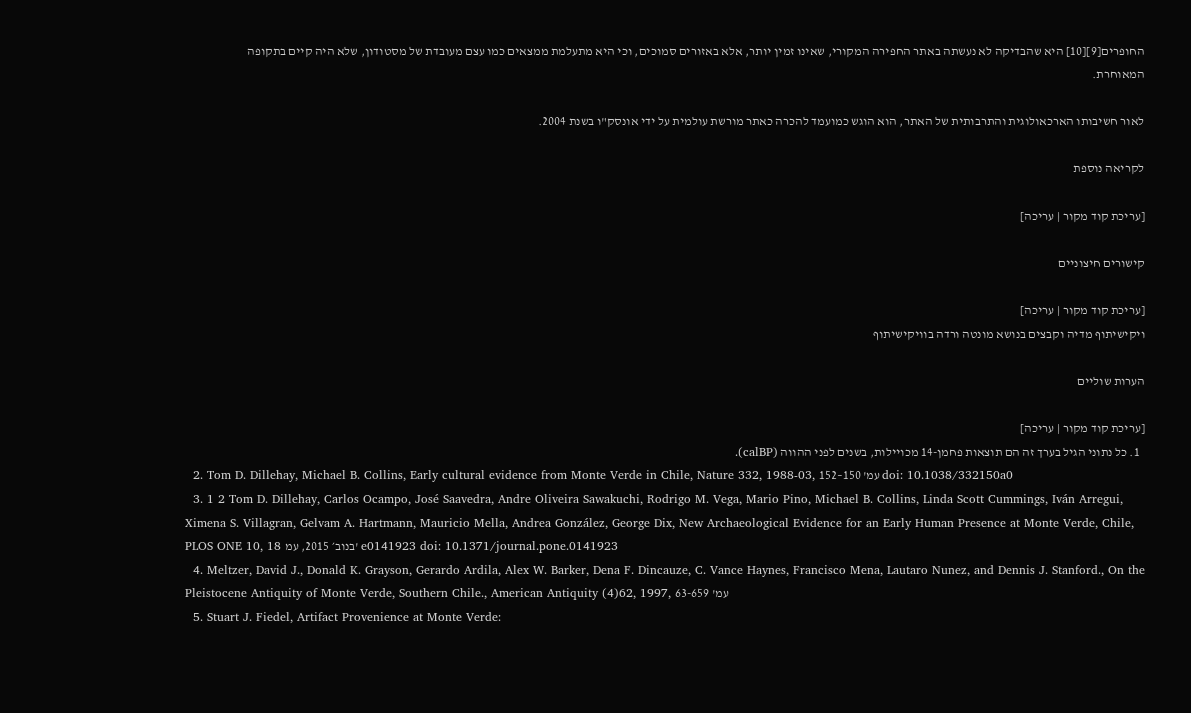החופרים[9][10] היא שהבדיקה לא נעשתה באתר החפירה המקורי, שאינו זמין יותר, אלא באזורים סמוכים, וכי היא מתעלמת ממצאים כמו עצם מעובדת של מסטודון, שלא היה קיים בתקופה המאוחרת.

לאור חשיבותו הארכאולוגית והתרבותית של האתר, הוא הוגש כמועמד להכרה כאתר מורשת עולמית על ידי אונסק"ו בשנת 2004.

לקריאה נוספת

[עריכת קוד מקור | עריכה]

קישורים חיצוניים

[עריכת קוד מקור | עריכה]
ויקישיתוף מדיה וקבצים בנושא מונטה ורדה בוויקישיתוף

הערות שוליים

[עריכת קוד מקור | עריכה]
  1. כל נתוני הגיל בערך זה הם תוצאות פחמן-14 מכויילות, בשנים לפני ההווה (calBP).
  2. Tom D. Dillehay, Michael B. Collins, Early cultural evidence from Monte Verde in Chile, Nature 332, 1988-03, עמ' 150–152 doi: 10.1038/332150a0
  3. 1 2 Tom D. Dillehay, Carlos Ocampo, José Saavedra, Andre Oliveira Sawakuchi, Rodrigo M. Vega, Mario Pino, Michael B. Collins, Linda Scott Cummings, Iván Arregui, Ximena S. Villagran, Gelvam A. Hartmann, Mauricio Mella, Andrea González, George Dix, New Archaeological Evidence for an Early Human Presence at Monte Verde, Chile, PLOS ONE 10, 18 בנוב׳ 2015, עמ' e0141923 doi: 10.1371/journal.pone.0141923
  4. Meltzer, David J., Donald K. Grayson, Gerardo Ardila, Alex W. Barker, Dena F. Dincauze, C. Vance Haynes, Francisco Mena, Lautaro Nunez, and Dennis J. Stanford., On the Pleistocene Antiquity of Monte Verde, Southern Chile., American Antiquity (4)62, 1997, עמ' 63-659
  5. Stuart J. Fiedel, Artifact Provenience at Monte Verde: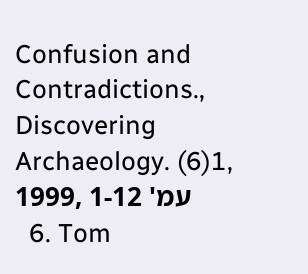Confusion and Contradictions., Discovering Archaeology. (6)1, 1999, עמ' 1-12
  6. Tom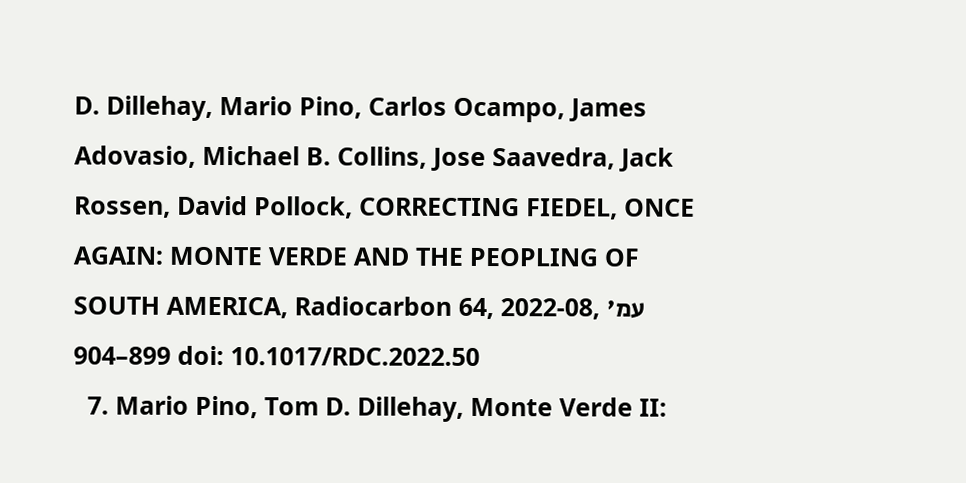D. Dillehay, Mario Pino, Carlos Ocampo, James Adovasio, Michael B. Collins, Jose Saavedra, Jack Rossen, David Pollock, CORRECTING FIEDEL, ONCE AGAIN: MONTE VERDE AND THE PEOPLING OF SOUTH AMERICA, Radiocarbon 64, 2022-08, עמ' 899–904 doi: 10.1017/RDC.2022.50
  7. Mario Pino, Tom D. Dillehay, Monte Verde II: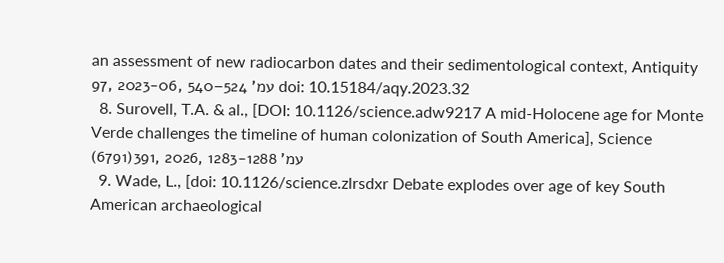an assessment of new radiocarbon dates and their sedimentological context, Antiquity 97, 2023-06, עמ' 524–540 doi: 10.15184/aqy.2023.32
  8. Surovell, T.A. & al., [DOI: 10.1126/science.adw9217 A mid-Holocene age for Monte Verde challenges the timeline of human colonization of South America], Science (6791)391, 2026, עמ' 1283-1288
  9. Wade, L., [doi: 10.1126/science.zlrsdxr Debate explodes over age of key South American archaeological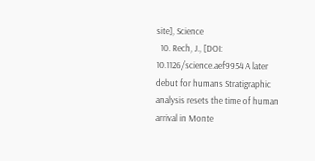site], Science
  10. Rech, J., [DOI: 10.1126/science.aef9954 A later debut for humans Stratigraphic analysis resets the time of human arrival in Monte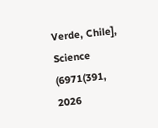Verde, Chile], Science (6971(391, 2026